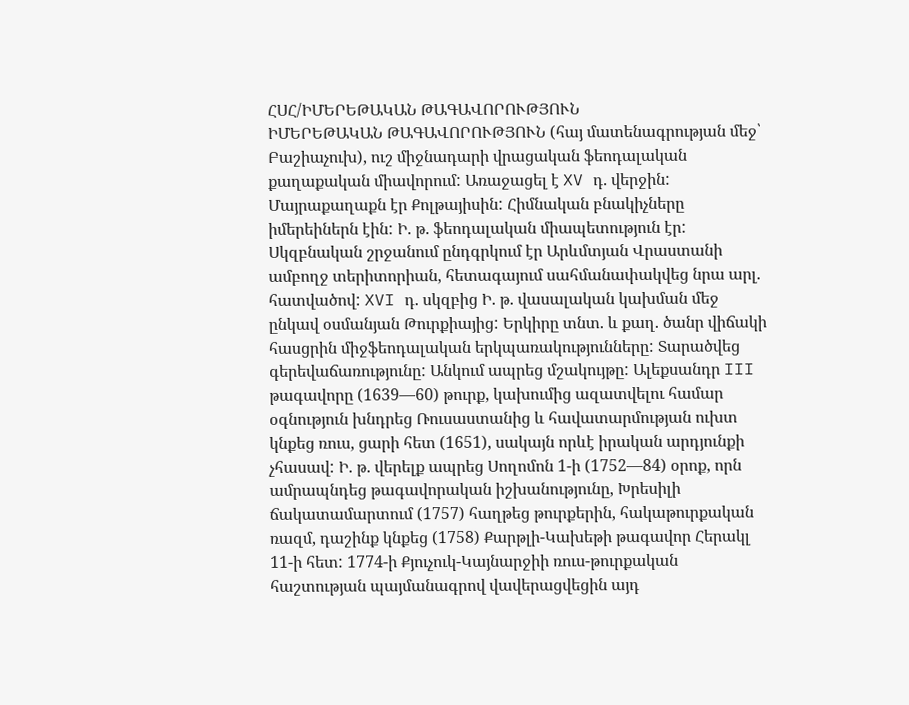ՀՍՀ/ԻՄԵՐԵԹԱԿԱՆ ԹԱԳԱՎՈՐՈՒԹՅՈՒՆ
ԻՄԵՐԵԹԱԿԱՆ ԹԱԳԱՎՈՐՈՒԹՅՈՒՆ (հայ մատենագրության մեջ՝ Բաշիաչուխ), ուշ միջնադարի վրացական ֆեոդալական քաղաքական միավորում: Առաջացել է XV դ. վերջին: Մայրաքաղաքն էր Քոլթայիսին: Հիմնական բնակիչները իմերեիներն էին: Ի. թ. ֆեոդալական միապետություն էր: Սկզբնական շրջանում ընդգրկում էր Արևմտյան Վրաստանի ամբողջ տերիտորիան, հետագայում սահմանափակվեց նրա արլ. հատվածով: XVI դ. սկզբից Ի. թ. վասալական կախման մեջ ընկավ օսմանյան Թուրքիայից: Երկիրը տնտ. և քաղ. ծանր վիճակի հասցրին միջֆեոդալական երկպառակությունները: Տարածվեց գերեվաճառությունը: Անկում ապրեց մշակույթը: Ալեքսանդր III թագավորը (1639—60) թուրք, կախումից ազատվելու համար օգնություն խնդրեց Ռուսաստանից և հավատարմության ուխտ կնքեց ռուս, ցարի հետ (1651), սակայն որևէ իրական արդյունքի չհասավ: Ի. թ. վերելք ապրեց Սողոմոն 1-ի (1752—84) օրոք, որն ամրապնդեց թագավորական իշխանությունը, Խրեսիլի ճակատամարտում (1757) հաղթեց թուրքերին, հակաթուրքական ռազմ, դաշինք կնքեց (1758) Քարթլի-Կախեթի թագավոր Հերակլ 11-ի հետ: 1774-ի Քյուչուկ-Կայնարջիի ռուս-թուրքական հաշտության պայմանագրով վավերացվեցին այդ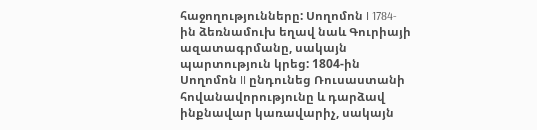հաջողությունները: Սողոմոն I 1784-ին ձեռնամուխ եղավ նաև Գուրիայի ազատագրմանը, սակայն պարտություն կրեց: 1804-ին Սողոմոն II ընդունեց Ռուսաստանի հովանավորությունը և դարձավ ինքնավար կառավարիչ, սակայն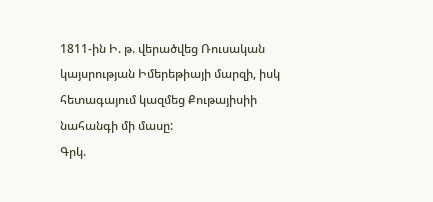1811-ին Ի. թ. վերածվեց Ռուսական կայսրության Իմերեթիայի մարզի, իսկ հետագայում կազմեց Քութայիսիի նահանգի մի մասը:
Գրկ.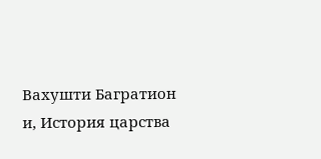Вахушти Багратион и, История царства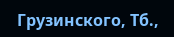Грузинского, Тб.,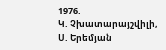1976.
Կ. Չխատարայշվիլի, Ս. Երեմյան